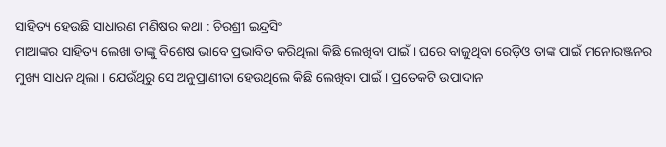ସାହିତ୍ୟ ହେଉଛି ସାଧାରଣ ମଣିଷର କଥା : ଚିରଶ୍ରୀ ଇନ୍ଦ୍ରସିଂ
ମାଆଙ୍କର ସାହିତ୍ୟ ଲେଖା ତାଙ୍କୁ ବିଶେଷ ଭାବେ ପ୍ରଭାବିତ କରିଥିଲା କିଛି ଲେଖିବା ପାଇଁ । ଘରେ ବାଜୁଥିବା ରେଡ଼ିଓ ତାଙ୍କ ପାଇଁ ମନୋରଞ୍ଜନର ମୁଖ୍ୟ ସାଧନ ଥିଲା । ଯେଉଁଥିରୁ ସେ ଅନୁପ୍ରାଣୀତା ହେଉଥିଲେ କିଛି ଲେଖିବା ପାଇଁ । ପ୍ରତେକଟି ଉପାଦାନ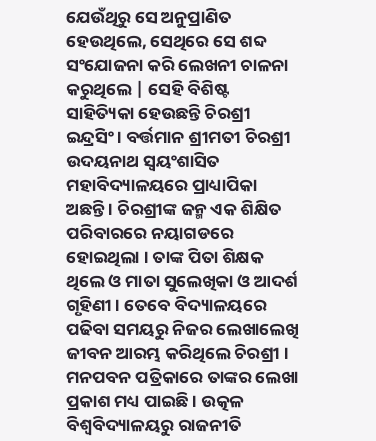ଯେଉଁଥିରୁ ସେ ଅନୁପ୍ରାଣିତ ହେଉଥିଲେ, ସେଥିରେ ସେ ଶବ୍ଦ ସଂଯୋଜନା କରି ଲେଖନୀ ଚାଳନା କରୁଥିଲେ | ସେହି ବିଶିଷ୍ଟ ସାହିତ୍ୟିକା ହେଉଛନ୍ତି ଚିରଶ୍ରୀ ଇନ୍ଦ୍ରସିଂ । ବର୍ତ୍ତମାନ ଶ୍ରୀମତୀ ଚିରଶ୍ରୀ ଉଦୟନାଥ ସ୍ବୟଂଶାସିତ ମହାବିଦ୍ୟାଳୟରେ ପ୍ରାଧ୍ୟାପିକା ଅଛନ୍ତି । ଚିରଶ୍ରୀଙ୍କ ଜନ୍ମ ଏକ ଶିକ୍ଷିତ ପରିବାରରେ ନୟାଗଡରେ ହୋଇଥିଲା । ତାଙ୍କ ପିତା ଶିକ୍ଷକ ଥିଲେ ଓ ମାତା ସୁଲେଖିକା ଓ ଆଦର୍ଶ ଗୃହିଣୀ । ତେବେ ବିଦ୍ୟାଳୟରେ ପଢିବା ସମୟରୁ ନିଜର ଲେଖାଲେଖି ଜୀବନ ଆରମ୍ଭ କରିଥିଲେ ଚିରଶ୍ରୀ । ମନପବନ ପତ୍ରିକାରେ ତାଙ୍କର ଲେଖା ପ୍ରକାଶ ମଧ୍ୟ ପାଇଛି । ଉତ୍କଳ ବିଶ୍ଵବିଦ୍ୟାଳୟରୁ ରାଜନୀତି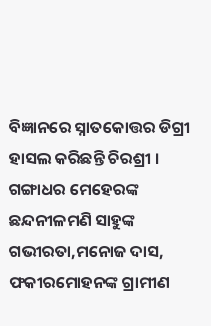ବିଜ୍ଞାନରେ ସ୍ନାତକୋତ୍ତର ଡିଗ୍ରୀ ହାସଲ କରିଛନ୍ତି ଚିରଶ୍ରୀ । ଗଙ୍ଗାଧର ମେହେରଙ୍କ ଛନ୍ଦନୀଳମଣି ସାହୁଙ୍କ ଗଭୀରତା,ମନୋଜ ଦାସ, ଫକୀରମୋହନଙ୍କ ଗ୍ରାମୀଣ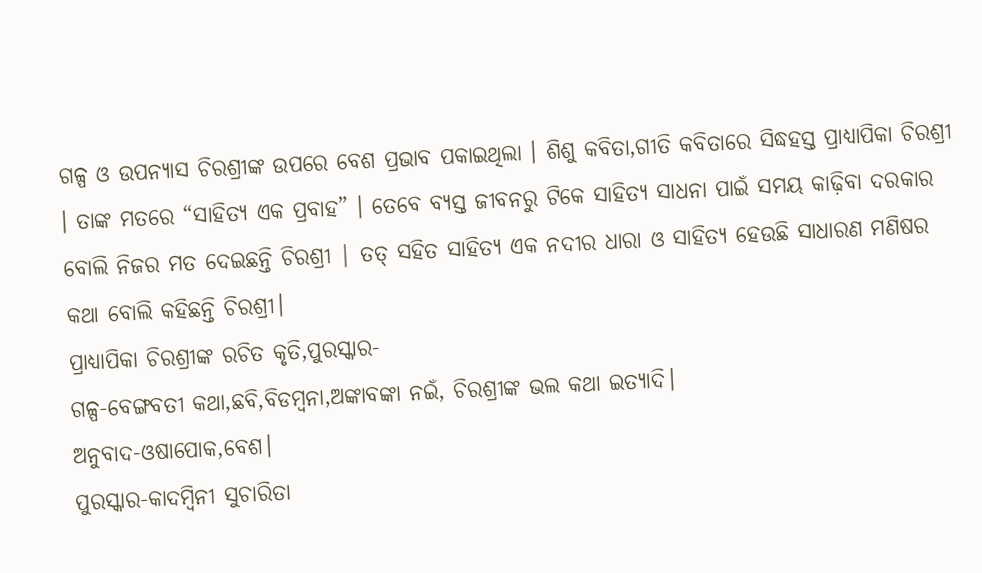ଗଳ୍ପ ଓ ଉପନ୍ୟାସ ଚିରଶ୍ରୀଙ୍କ ଉପରେ ବେଶ ପ୍ରଭାବ ପକାଇଥିଲା । ଶିଶୁ କବିତା,ଗୀତି କବିତାରେ ସିଦ୍ଧହସ୍ତ ପ୍ରାଧ୍ୟାପିକା ଚିରଶ୍ରୀ । ତାଙ୍କ ମତରେ “ସାହିତ୍ୟ ଏକ ପ୍ରବାହ” । ତେବେ ବ୍ୟସ୍ତ ଜୀବନରୁ ଟିକେ ସାହିତ୍ୟ ସାଧନା ପାଇଁ ସମୟ କାଢ଼ିବା ଦରକାର ବୋଲି ନିଜର ମତ ଦେଇଛନ୍ତି ଚିରଶ୍ରୀ | ତତ୍ ସହିତ ସାହିତ୍ୟ ଏକ ନଦୀର ଧାରା ଓ ସାହିତ୍ୟ ହେଉଛି ସାଧାରଣ ମଣିଷର କଥା ବୋଲି କହିଛନ୍ତି ଚିରଶ୍ରୀ।
ପ୍ରାଧ୍ୟାପିକା ଚିରଶ୍ରୀଙ୍କ ରଚିତ କୃତି,ପୁରସ୍କାର-
ଗଳ୍ପ-ବେଙ୍ଗବତୀ କଥା,ଛବି,ବିଡମ୍ବନା,ଅଙ୍କାବଙ୍କା ନଇଁ, ଚିରଶ୍ରୀଙ୍କ ଭଲ କଥା ଇତ୍ୟାଦି।
ଅନୁବାଦ-ଓଷାପୋକ,ବେଶ।
ପୁରସ୍କାର-କାଦମ୍ବିନୀ ସୁଚାରିତା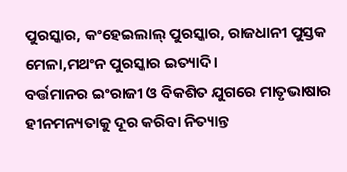ପୁରସ୍କାର, କଂହେଇଲାଲ୍ ପୁରସ୍କାର, ରାଜଧାନୀ ପୁସ୍ତକ ମେଳା,ମଥଂନ ପୁରସ୍କାର ଇତ୍ୟାଦି।
ବର୍ତ୍ତମାନର ଇଂରାଜୀ ଓ ବିକଶିତ ଯୁଗରେ ମାତୃଭାଷାର ହୀନମନ୍ୟତାକୁ ଦୂର କରିବା ନିତ୍ୟାନ୍ତ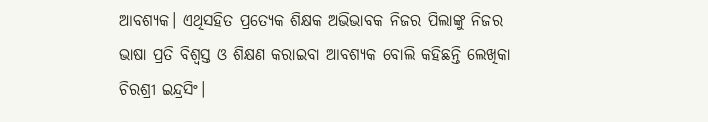ଆବଶ୍ୟକ। ଏଥିସହିତ ପ୍ରତ୍ୟେକ ଶିକ୍ଷକ ଅଭିଭାବକ ନିଜର ପିଲାଙ୍କୁ ନିଜର ଭାଷା ପ୍ରତି ବିଶ୍ୱସ୍ତ ଓ ଶିକ୍ଷଣ କରାଇବା ଆବଶ୍ୟକ ବୋଲି କହିଛନ୍ତି ଲେଖିକା ଚିରଶ୍ରୀ ଇନ୍ଦ୍ରସିଂ।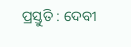ପ୍ରସ୍ତୁତି : ଦେବୀ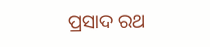ପ୍ରସାଦ ରଥ